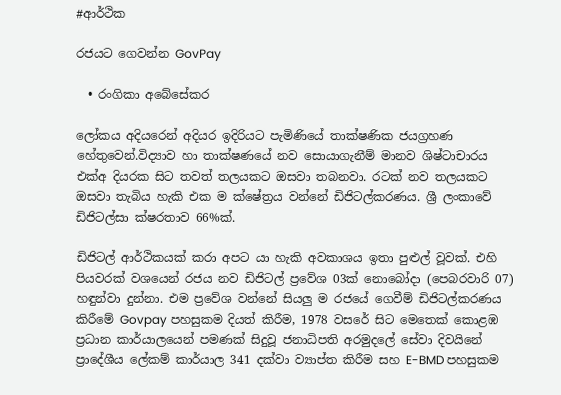#ආර්ථික

රජයට ගෙවන්න GovPay

  • රංගිකා අබේසේකර

ලෝකය අදියරෙන් අදියර ඉදිරියට පැමිණියේ තාක්ෂණික ජයග්‍රහණ හේතුවෙන්.විද්‍යාව හා තාක්ෂණයේ නව සොයාගැනීම් මානව ශිෂ්ටාචාරය එක්අ දියරක සිට තවත් තලයකට ඔසවා තබනවා. රටක් නව තලයකට ඔසවා තැබිය හැකි එක ම ක්ෂේත්‍රය වන්නේ ඩිජිටල්කරණය. ශ්‍රී ලංකාවේ ඩිජිටල්සා ක්ෂරතාව 66%ක්.

ඩිජිටල් ආර්ථිකයක් කරා අපට යා හැකි අවකාශය ඉතා පුළුල් වූවක්. එහි පියවරක් වශයෙන් රජය නව ඩිජිටල් ප්‍රවේශ 03ක් නොබෝදා (පෙබරවාරි 07) හඳුන්වා දුන්නා. එම ප්‍රවේශ වන්නේ සියලු ම රජයේ ගෙවීම් ඩිජිටල්කරණය කිරීමේ Govpay පහසුකම දියත් කිරීම, 1978 වසරේ සිට මෙතෙක් කොළඹ ප්‍රධාන කාර්යාලයෙන් පමණක් සිදුවූ ජනාධිපති අරමුදලේ සේවා දිවයිනේ ප්‍රාදේශීය ලේකම් කාර්යාල 341 දක්වා ව්‍යාප්ත කිරීම සහ E-BMD පහසුකම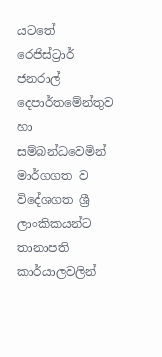යටතේ රෙජිස්ට්‍රාර් ජනරාල් දෙපාර්තමේන්තුව හා සම්බන්ධවෙමින් මාර්ගගත ව විදේශගත ශ්‍රී ලාංකිකයන්ට තානාපති කාර්යාලවලින්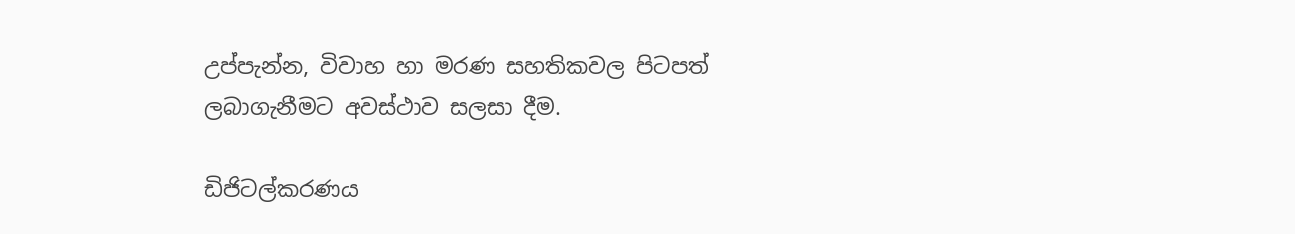උප්පැන්න, විවාහ හා මරණ සහතිකවල පිටපත් ලබාගැනීමට අවස්ථාව සලසා දීම.

ඩිජිටල්කරණය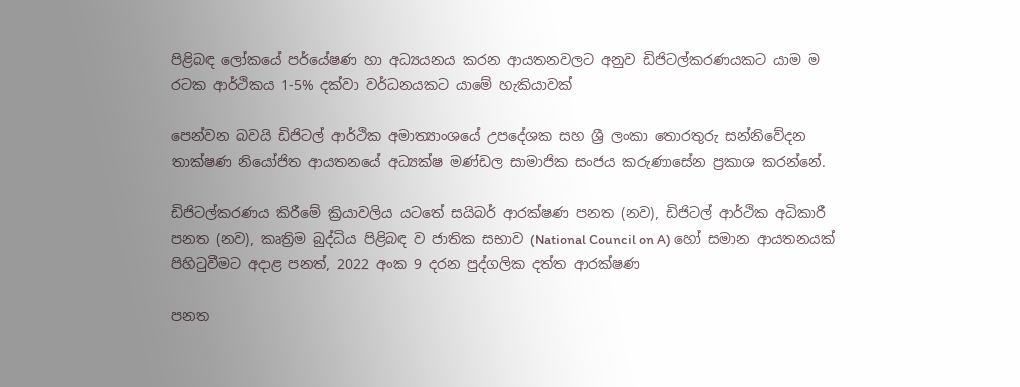පිළිබඳ ලෝකයේ පර්යේෂණ හා අධ්‍යයනය කරන ආයතනවලට අනුව ඩිජිටල්කරණයකට යාම ම රටක ආර්ථිකය 1-5% දක්වා වර්ධනයකට යාමේ හැකියාවක්

පෙන්වන බවයි ඩිජිටල් ආර්ථික අමාත්‍යාංශයේ උපදේශක සහ ශ්‍රී ලංකා තොරතුරු සන්නිවේදන තාක්ෂණ නියෝජිත ආයතනයේ අධ්‍යක්ෂ මණ්ඩල සාමාජික සංජය කරුණාසේන ප්‍රකාශ කරන්නේ.

ඩිජිටල්කරණය කිරීමේ ක්‍රියාවලිය යටතේ සයිබර් ආරක්ෂණ පනත (නව), ඩිජිටල් ආර්ථික අධිකාරී පනත (නව), කෘත්‍රිම බුද්ධිය පිළිබඳ ව ජාතික සභාව (National Council on A) හෝ සමාන ආයතනයක් පිහිටුවීමට අදාළ පනත්, 2022 අංක 9 දරන පුද්ගලික දත්ත ආරක්ෂණ

පනත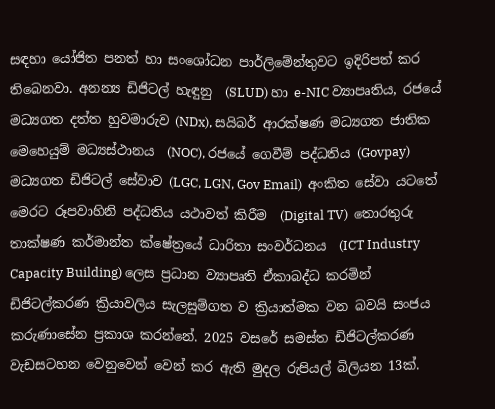සඳහා යෝජිත පනත් හා සංශෝධන පාර්ලිමේන්තුවට ඉදිරිපත් කර තිබෙනවා. අනන්‍ය ඩිජිටල් හැඳුනු  (SLUD) හා e-NIC ව්‍යාපෘතිය, රජයේ මධ්‍යගත දත්ත හුවමාරුව (NDx), සයිබර් ආරක්ෂණ මධ්‍යගත ජාතික මෙහෙයුම් මධ්‍යස්ථානය  (NOC), රජයේ ගෙවීම් පද්ධතිය (Govpay) මධ්‍යගත ඩිජිටල් සේවාව (LGC, LGN, Gov Email)  අංකිත සේවා යටතේ මෙරට රූපවාහිනි පද්ධතිය යථාවත් කිරීම  (Digital TV)  තොරතුරු තාක්ෂණ කර්මාන්ත ක්ෂේත්‍රයේ ධාරිතා සංවර්ධනය  (ICT Industry Capacity Building) ලෙස ප්‍රධාන ව්‍යාපෘති ඒකාබද්ධ කරමින් ඩිජිටල්කරණ ක්‍රියාවලිය සැලසුම්ගත ව ක්‍රියාත්මක වන බවයි සංජය කරුණාසේන ප්‍රකාශ කරන්නේ. 2025 වසරේ සමස්ත ඩිජිටල්කරණ වැඩසටහන වෙනුවෙන් වෙන් කර ඇති මුදල රුපියල් බිලියන 13ක්.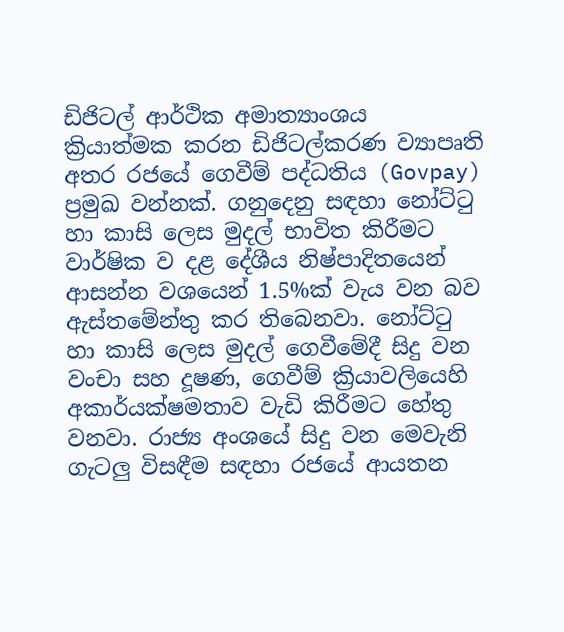ඩිජිටල් ආර්ථික අමාත්‍යාංශය ක්‍රියාත්මක කරන ඩිජිටල්කරණ ව්‍යාපෘති අතර රජයේ ගෙවීම් පද්ධතිය (Govpay) ප්‍රමුඛ වන්නක්. ගනුදෙනු සඳහා නෝට්ටු හා කාසි ලෙස මුදල් භාවිත කිරීමට වාර්ෂික ව දළ දේශීය නිෂ්පාදිතයෙන් ආසන්න වශයෙන් 1.5%ක් වැය වන බව ඇස්තමේන්තු කර තිබෙනවා. නෝට්ටු හා කාසි ලෙස මුදල් ගෙවීමේදී සිදු වන වංචා සහ දූෂණ, ගෙවීම් ක්‍රියාවලියෙහි අකාර්යක්ෂමතාව වැඩි කිරීමට හේතු වනවා. රාජ්‍ය අංශයේ සිදු වන මෙවැනි ගැටලු විසඳීම සඳහා රජයේ ආයතන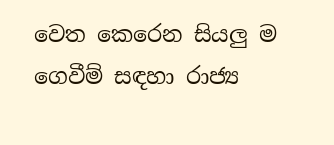වෙත කෙරෙන සියලු ම ගෙවීම් සඳහා රාජ්‍ය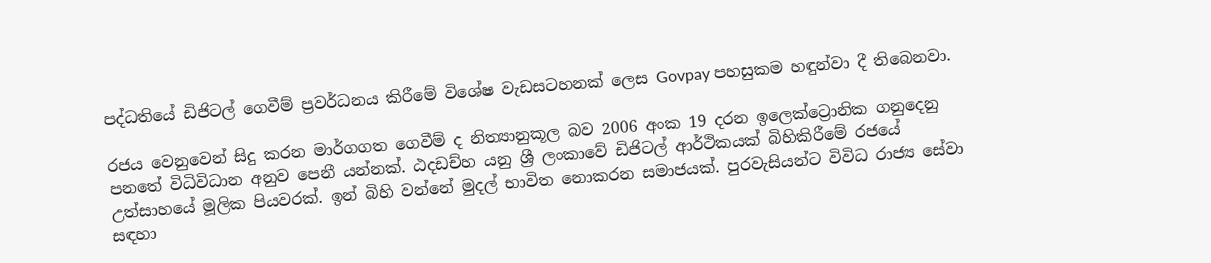පද්ධතියේ ඩිජිටල් ගෙවීම් ප්‍රවර්ධනය කිරීමේ විශේෂ වැඩසටහනක් ලෙස Govpay පහසුකම හඳුන්වා දී තිබෙනවා.

රජය වෙනුවෙන් සිදු කරන මාර්ගගත ගෙවීම් ද නිත්‍යානුකූල බව 2006 අංක 19 දරන ඉලෙක්ට්‍රොනික ගනුදෙනු පනතේ විධිවිධාන අනුව පෙනී යන්නක්. ඨදඩච්හ යනු ශ්‍රී ලංකාවේ ඩිජිටල් ආර්ථිකයක් බිහිකිරීමේ රජයේ උත්සාහයේ මූලික පියවරක්. ඉන් බිහි වන්නේ මුදල් භාවිත නොකරන සමාජයක්. පුරවැසියන්ට විවිධ රාජ්‍ය සේවා සඳහා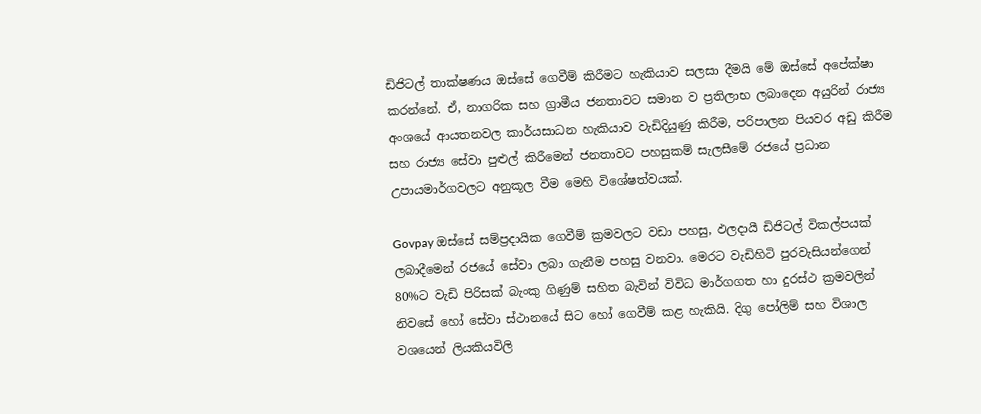ඩිජිටල් තාක්ෂණය ඔස්සේ ගෙවීම් කිරීමට හැකියාව සලසා දීමයි මේ ඔස්සේ අපේක්ෂා කරන්නේ. ඒ, නාගරික සහ ග්‍රාමීය ජනතාවට සමාන ව ප්‍රතිලාභ ලබාදෙන අයුරින් රාජ්‍ය අංශයේ ආයතනවල කාර්යසාධන හැකියාව වැඩිදියුණු කිරීම, පරිපාලන පියවර අඩු කිරීම සහ රාජ්‍ය සේවා පුළුල් කිරීමෙන් ජනතාවට පහසුකම් සැලසීමේ රජයේ ප්‍රධාන උපායමාර්ගවලට අනුකූල වීම මෙහි විශේෂත්වයක්.

Govpay ඔස්සේ සම්ප්‍රදායික ගෙවීම් ක්‍රමවලට වඩා පහසු, ඵලදායී ඩිජිටල් විකල්පයක් ලබාදීමෙන් රජයේ සේවා ලබා ගැනීම පහසු වනවා. මෙරට වැඩිහිටි පුරවැසියන්ගෙන් 80%ට වැඩි පිරිසක් බැංකු ගිණුම් සහිත බැවින් විවිධ මාර්ගගත හා දුරස්ථ ක්‍රමවලින් නිවසේ හෝ සේවා ස්ථානයේ සිට හෝ ගෙවීම් කළ හැකියි. දිගු පෝලිම් සහ විශාල වශයෙන් ලියකියවිලි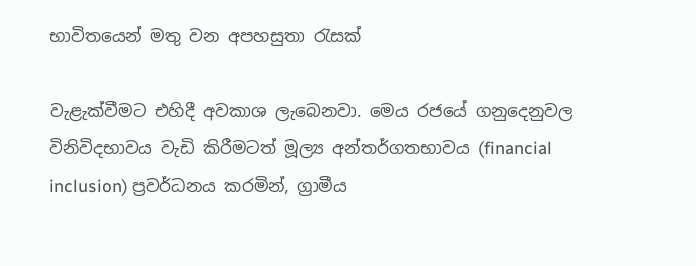භාවිතයෙන් මතු වන අපහසුතා රැසක්

වැළැක්වීමට එහිදී අවකාශ ලැබෙනවා. මෙය රජයේ ගනුදෙනුවල විනිවිදභාවය වැඩි කිරීමටත් මූල්‍ය අන්තර්ගතභාවය (financial inclusion) ප්‍රවර්ධනය කරමින්, ග්‍රාමීය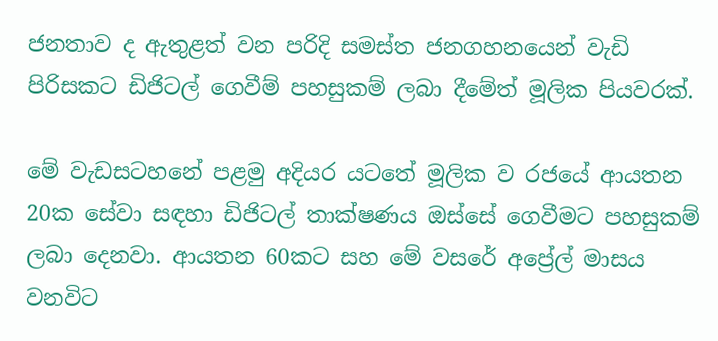ජනතාව ද ඇතුළත් වන පරිදි සමස්ත ජනගහනයෙන් වැඩි පිරිසකට ඩිජිටල් ගෙවීම් පහසුකම් ලබා දීමේත් මූලික පියවරක්.

මේ වැඩසටහනේ පළමු අදියර යටතේ මූලික ව රජයේ ආයතන 20ක සේවා සඳහා ඩිජිටල් තාක්ෂණය ඔස්සේ ගෙවීමට පහසුකම් ලබා දෙනවා. ආයතන 60කට සහ මේ වසරේ අප්‍රේල් මාසය වනවිට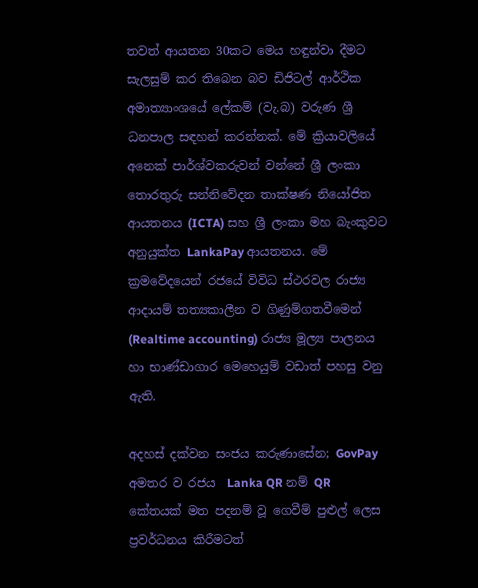තවත් ආයතන 30කට මෙය හඳුන්වා දීමට සැලසුම් කර තිබෙන බව ඩිජිටල් ආර්ථික අමාත්‍යාංශයේ ලේකම් (වැ.බ) වරුණ ශ්‍රී ධනපාල සඳහන් කරන්නක්. මේ ක්‍රියාවලියේ අනෙක් පාර්ශ්වකරුවන් වන්නේ ශ්‍රී ලංකා තොරතුරු සන්නිවේදන තාක්ෂණ නියෝජිත ආයතනය (ICTA) සහ ශ්‍රී ලංකා මහ බැංකුවට අනුයුක්ත LankaPay ආයතනය. මේ ක්‍රමවේදයෙන් රජයේ විවිධ ස්ථරවල රාජ්‍ය ආදායම් තත්‍යකාලීන ව ගිණුම්ගතවීමෙන් (Realtime accounting) රාජ්‍ය මූල්‍ය පාලනය හා භාණ්ඩාගාර මෙහෙයුම් වඩාත් පහසු වනු ඇති.

අදහස් දක්වන සංජය කරුණාසේන; GovPay අමතර ව රජය  Lanka QR නම් QR කේතයක් මත පදනම් වූ ගෙවීම් පුළුල් ලෙස ප්‍රවර්ධනය කිරීමටත්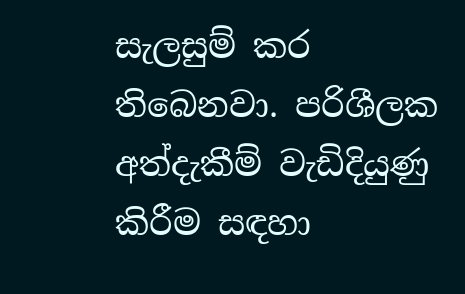සැලසුම් කර තිබෙනවා. පරිශීලක අත්දැකීම් වැඩිදියුණු කිරීම සඳහා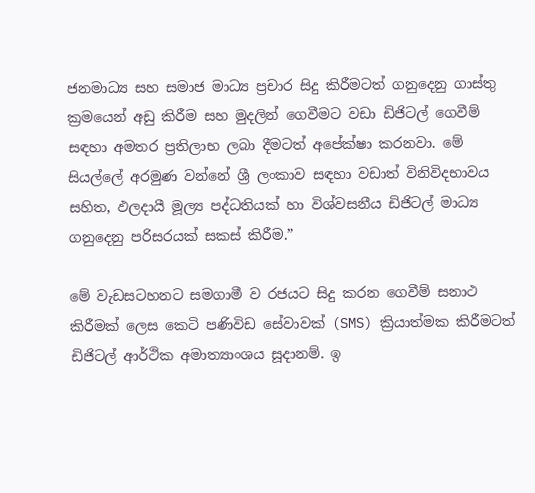ජනමාධ්‍ය සහ සමාජ මාධ්‍ය ප්‍රචාර සිදු කිරීමටත් ගනුදෙනු ගාස්තු ක්‍රමයෙන් අඩු කිරීම සහ මුදලින් ගෙවීමට වඩා ඩිජිටල් ගෙවීම් සඳහා අමතර ප්‍රතිලාභ ලබා දීමටත් අපේක්ෂා කරනවා. මේ සියල්ලේ අරමුණ වන්නේ ශ්‍රී ලංකාව සඳහා වඩාත් විනිවිදභාවය සහිත, ඵලදායී මූල්‍ය පද්ධතියක් හා විශ්වසනීය ඩිජිටල් මාධ්‍ය ගනුදෙනු පරිසරයක් සකස් කිරීම.”

මේ වැඩසටහනට සමගාමී ව රජයට සිදු කරන ගෙවීම් සනාථ කිරීමක් ලෙස කෙටි පණිවිඩ සේවාවක් (SMS) ක්‍රියාත්මක කිරීමටත් ඩිජිටල් ආර්ථික අමාත්‍යාංශය සූදානම්. ඉ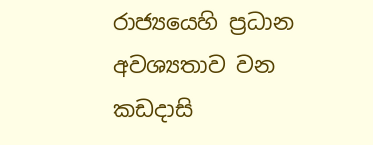රාජ්‍යයෙහි ප්‍රධාන අවශ්‍යතාව වන කඩදාසි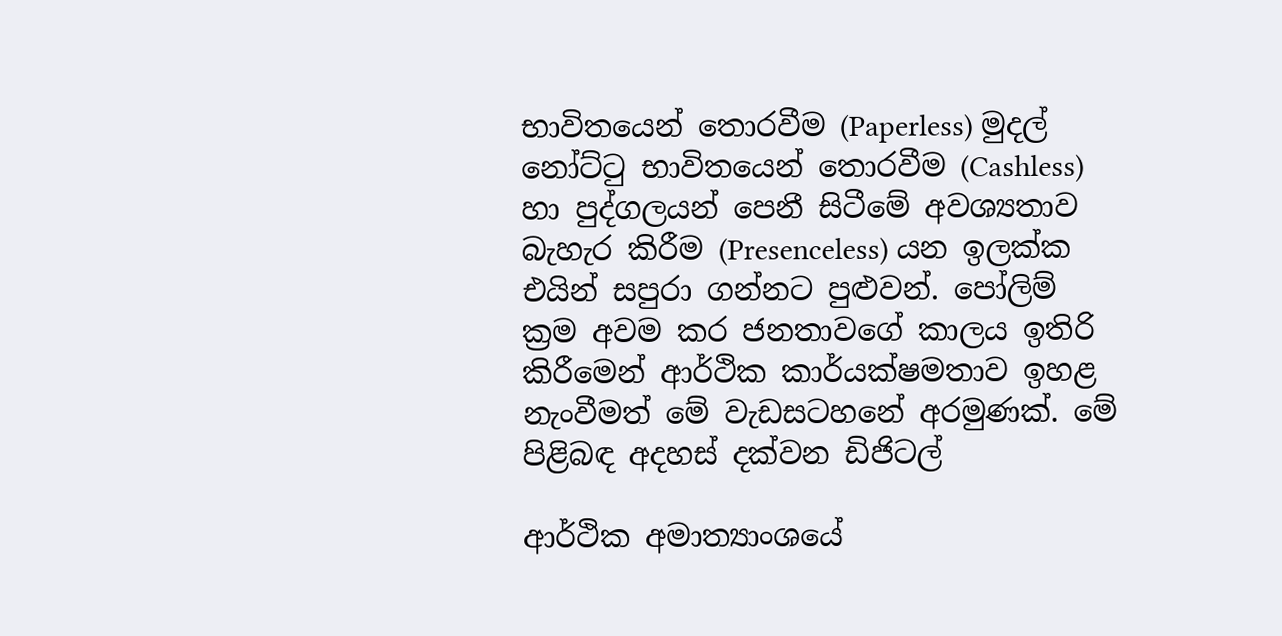භාවිතයෙන් තොරවීම (Paperless) මුදල් නෝට්ටු භාවිතයෙන් තොරවීම (Cashless) හා පුද්ගලයන් පෙනී සිටීමේ අවශ්‍යතාව බැහැර කිරීම (Presenceless) යන ඉලක්ක එයින් සපුරා ගන්නට පුළුවන්. පෝලිම් ක්‍රම අවම කර ජනතාවගේ කාලය ඉතිරි කිරීමෙන් ආර්ථික කාර්යක්ෂමතාව ඉහළ නැංවීමත් මේ වැඩසටහනේ අරමුණක්. මේ පිළිබඳ අදහස් දක්වන ඩිජිටල්

ආර්ථික අමාත්‍යාංශයේ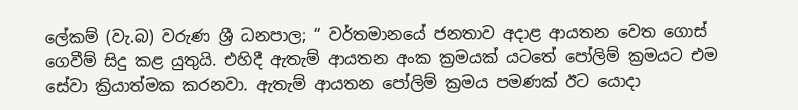ලේකම් (වැ.බ) වරුණ ශ්‍රී ධනපාල; “ වර්තමානයේ ජනතාව අදාළ ආයතන වෙත ගොස් ගෙවීම් සිදු කළ යුතුයි. එහිදී ඇතැම් ආයතන අංක ක්‍රමයක් යටතේ පෝලිම් ක්‍රමයට එම සේවා ක්‍රියාත්මක කරනවා. ඇතැම් ආයතන පෝලිම් ක්‍රමය පමණක් ඊට යොදා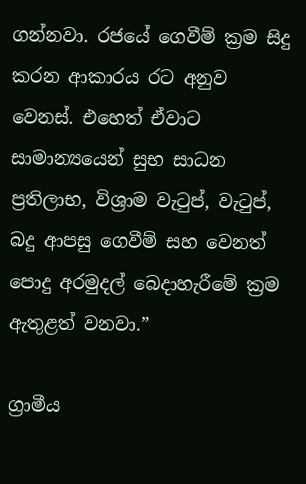ගන්නවා. රජයේ ගෙවීම් ක්‍රම සිදු කරන ආකාරය රට අනුව වෙනස්. එහෙත් ඒවාට සාමාන්‍යයෙන් සුභ සාධන ප්‍රතිලාභ, විශ්‍රාම වැටුප්, වැටුප්, බදු ආපසු ගෙවීම් සහ වෙනත් පොදු අරමුදල් බෙදාහැරීමේ ක්‍රම ඇතුළත් වනවා.”

ග්‍රාමීය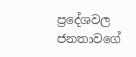ප්‍රදේශවල ජනතාවගේ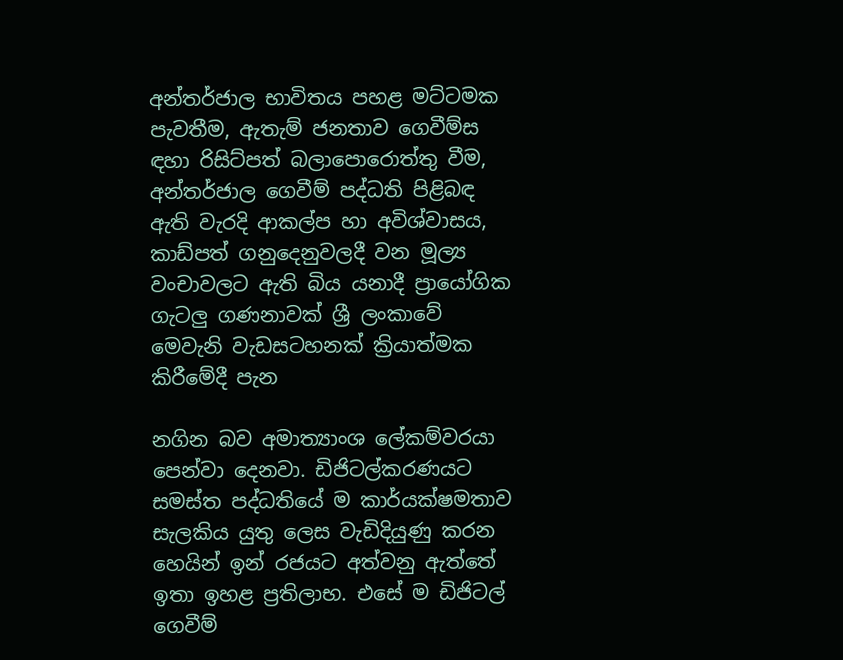අන්තර්ජාල භාවිතය පහළ මට්ටමක පැවතීම, ඇතැම් ජනතාව ගෙවීම්ස ඳහා රිසිට්පත් බලාපොරොත්තු වීම, අන්තර්ජාල ගෙවීම් පද්ධති පිළිබඳ ඇති වැරදි ආකල්ප හා අවිශ්වාසය, කාඩ්පත් ගනුදෙනුවලදී වන මූල්‍ය වංචාවලට ඇති බිය යනාදී ප්‍රායෝගික ගැටලු ගණනාවක් ශ්‍රී ලංකාවේ මෙවැනි වැඩසටහනක් ක්‍රියාත්මක කිරීමේදී පැන

නගින බව අමාත්‍යාංශ ලේකම්වරයා පෙන්වා දෙනවා. ඩිජිටල්කරණයට සමස්ත පද්ධතියේ ම කාර්යක්ෂමතාව සැලකිය යුතු ලෙස වැඩිදියුණු කරන හෙයින් ඉන් රජයට අත්වනු ඇත්තේ ඉතා ඉහළ ප්‍රතිලාභ. එසේ ම ඩිජිටල් ගෙවීම්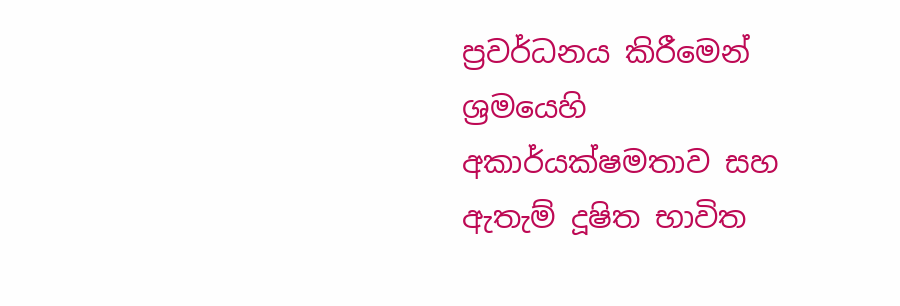ප්‍රවර්ධනය කිරීමෙන් ශ්‍රමයෙහි අකාර්යක්ෂමතාව සහ ඇතැම් දූෂිත භාවිත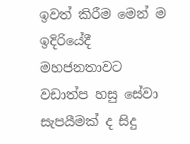ඉවත් කිරීම මෙන් ම ඉදිරියේදී මහජනතාවට වඩාත්ප හසු සේවා සැපයීමක් ද සිදු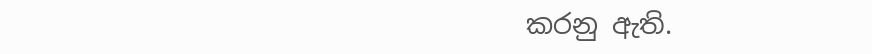කරනු ඇති.